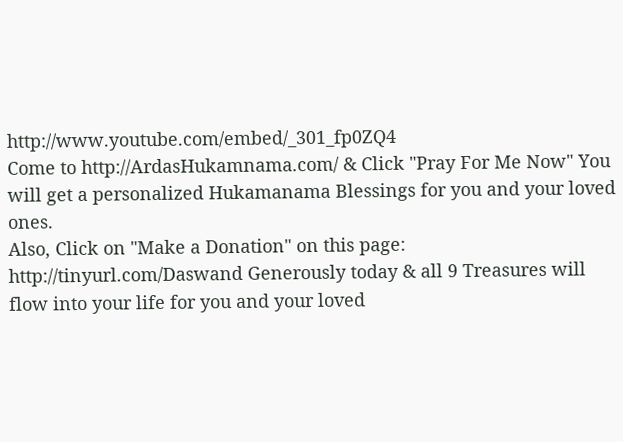http://www.youtube.com/embed/_301_fp0ZQ4
Come to http://ArdasHukamnama.com/ & Click "Pray For Me Now" You will get a personalized Hukamanama Blessings for you and your loved ones.
Also, Click on "Make a Donation" on this page: http://tinyurl.com/Daswand Generously today & all 9 Treasures will flow into your life for you and your loved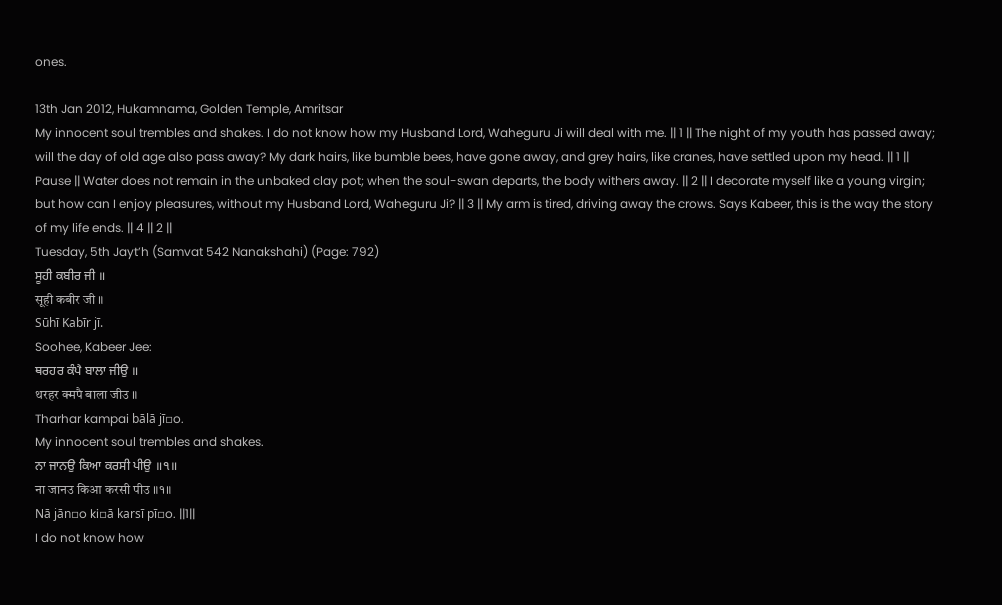ones.

13th Jan 2012, Hukamnama, Golden Temple, Amritsar
My innocent soul trembles and shakes. I do not know how my Husband Lord, Waheguru Ji will deal with me. || 1 || The night of my youth has passed away; will the day of old age also pass away? My dark hairs, like bumble bees, have gone away, and grey hairs, like cranes, have settled upon my head. || 1 || Pause || Water does not remain in the unbaked clay pot; when the soul-swan departs, the body withers away. || 2 || I decorate myself like a young virgin; but how can I enjoy pleasures, without my Husband Lord, Waheguru Ji? || 3 || My arm is tired, driving away the crows. Says Kabeer, this is the way the story of my life ends. || 4 || 2 ||
Tuesday, 5th Jayt’h (Samvat 542 Nanakshahi) (Page: 792)
ਸੂਹੀ ਕਬੀਰ ਜੀ ॥
सूही कबीर जी ॥
Sūhī Kabīr jī.
Soohee, Kabeer Jee:
ਥਰਹਰ ਕੰਪੈ ਬਾਲਾ ਜੀਉ ॥
थरहर क्मपै बाला जीउ ॥
Tharhar kampai bālā jī▫o.
My innocent soul trembles and shakes.
ਨਾ ਜਾਨਉ ਕਿਆ ਕਰਸੀ ਪੀਉ ॥੧॥
ना जानउ किआ करसी पीउ ॥१॥
Nā jān▫o ki▫ā karsī pī▫o. ||1||
I do not know how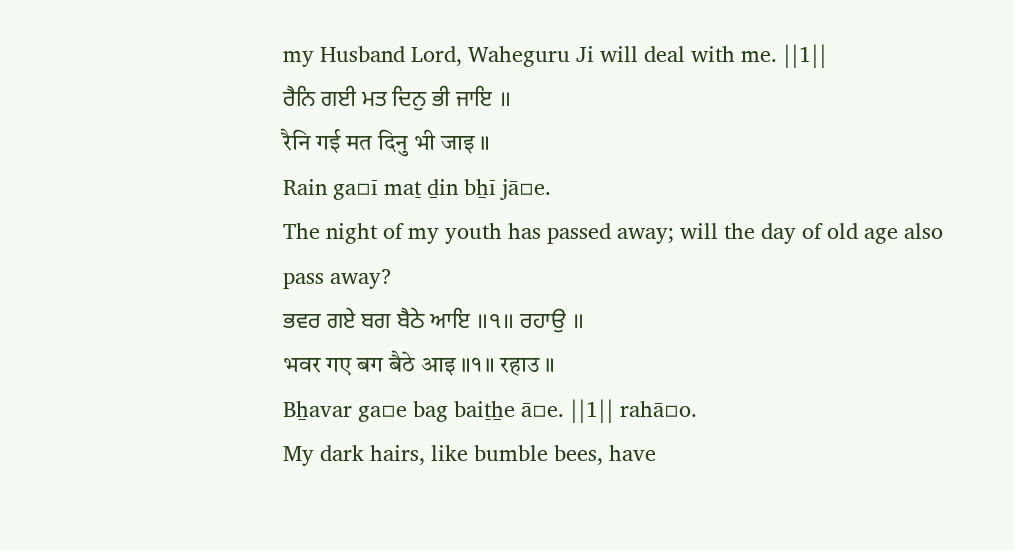my Husband Lord, Waheguru Ji will deal with me. ||1||
ਰੈਨਿ ਗਈ ਮਤ ਦਿਨੁ ਭੀ ਜਾਇ ॥
रैनि गई मत दिनु भी जाइ ॥
Rain ga▫ī maṯ ḏin bẖī jā▫e.
The night of my youth has passed away; will the day of old age also pass away?
ਭਵਰ ਗਏ ਬਗ ਬੈਠੇ ਆਇ ॥੧॥ ਰਹਾਉ ॥
भवर गए बग बैठे आइ ॥१॥ रहाउ ॥
Bẖavar ga▫e bag baiṯẖe ā▫e. ||1|| rahā▫o.
My dark hairs, like bumble bees, have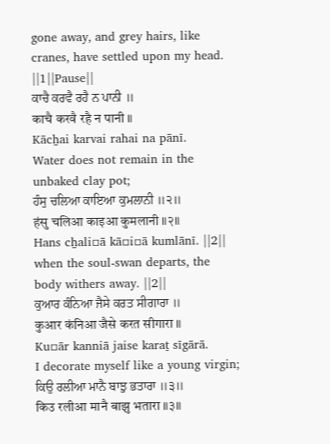gone away, and grey hairs, like cranes, have settled upon my head. ||1||Pause||
ਕਾਚੈ ਕਰਵੈ ਰਹੈ ਨ ਪਾਨੀ ॥
काचै करवै रहै न पानी ॥
Kācẖai karvai rahai na pānī.
Water does not remain in the unbaked clay pot;
ਹੰਸੁ ਚਲਿਆ ਕਾਇਆ ਕੁਮਲਾਨੀ ॥੨॥
हंसु चलिआ काइआ कुमलानी ॥२॥
Hans cẖali▫ā kā▫i▫ā kumlānī. ||2||
when the soul-swan departs, the body withers away. ||2||
ਕੁਆਰ ਕੰਨਿਆ ਜੈਸੇ ਕਰਤ ਸੀਗਾਰਾ ॥
कुआर कंनिआ जैसे करत सीगारा ॥
Ku▫ār kanniā jaise karaṯ sīgārā.
I decorate myself like a young virgin;
ਕਿਉ ਰਲੀਆ ਮਾਨੈ ਬਾਝੁ ਭਤਾਰਾ ॥੩॥
किउ रलीआ मानै बाझु भतारा ॥३॥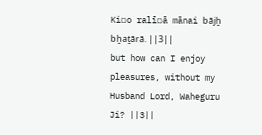Ki▫o ralī▫ā mānai bājẖ bẖaṯārā. ||3||
but how can I enjoy pleasures, without my Husband Lord, Waheguru Ji? ||3||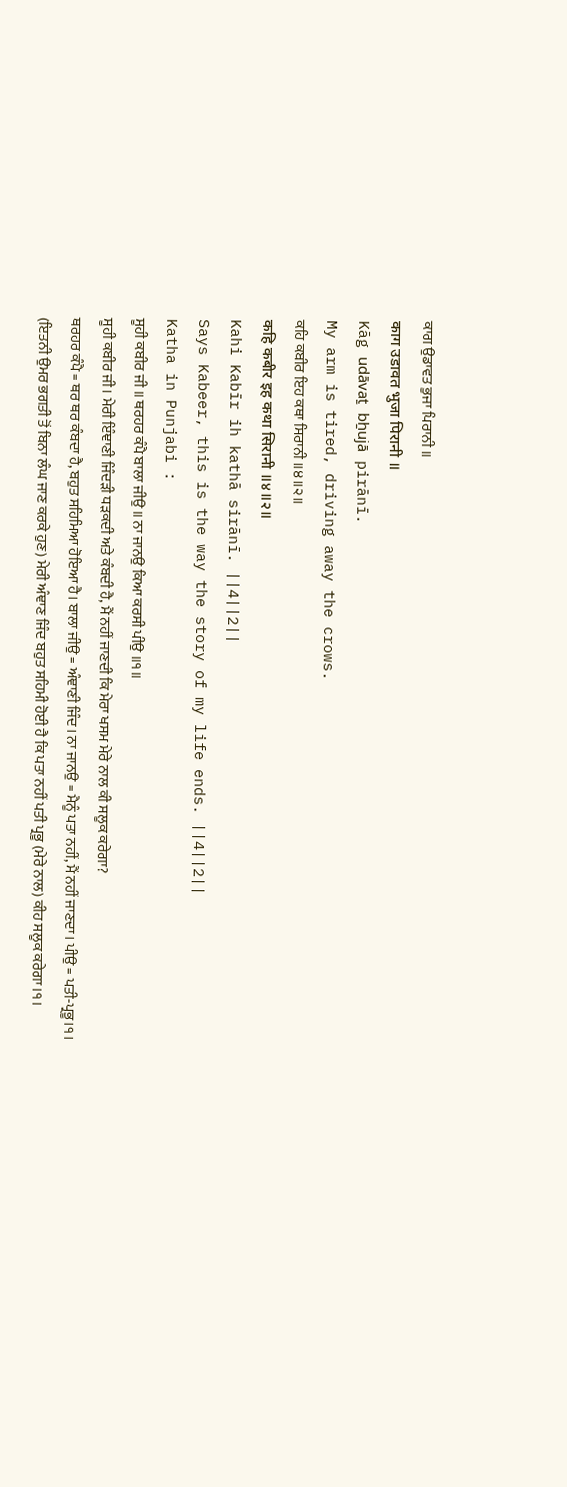ਕਾਗ ਉਡਾਵਤ ਭੁਜਾ ਪਿਰਾਨੀ ॥
काग उडावत भुजा पिरानी ॥
Kāg udāvaṯ bẖujā pirānī.
My arm is tired, driving away the crows.
ਕਹਿ ਕਬੀਰ ਇਹ ਕਥਾ ਸਿਰਾਨੀ ॥੪॥੨॥
कहि कबीर इह कथा सिरानी ॥४॥२॥
Kahi Kabīr ih kathā sirānī. ||4||2||
Says Kabeer, this is the way the story of my life ends. ||4||2||
Katha in Punjabi :
ਸੂਹੀ ਕਬੀਰ ਜੀ ॥ ਥਰਹਰ ਕੰਪੈ ਬਾਲਾ ਜੀਉ ॥ ਨਾ ਜਾਨਉ ਕਿਆ ਕਰਸੀ ਪੀਉ ॥੧॥
ਸੂਹੀ ਕਬੀਰ ਜੀ। ਮੇਰੀ ਇੰਞਾਣੀ ਜਿੰਦੜੀ ਧੜਕਦੀ ਅਤੇ ਕੰਬਦੀ ਹੈ, ਮੈਂ ਨਹੀਂ ਜਾਣਦੀ ਕਿ ਮੇਰਾ ਖਸਮ ਮੇਰੇ ਨਾਲ ਕੀ ਸਲੂਕ ਕਰੇਗਾ?
ਥਰਹਰ ਕੰਪੈ = ਥਰ ਥਰ ਕੰਬਦਾ ਹੈ, ਬਹੁਤ ਸਹਿਮਿਆ ਹੋਇਆ ਹੈ। ਬਾਲਾ ਜੀਉ = ਅੰਞਾਣੀ ਜਿੰਦ। ਨਾ ਜਾਨਉ = ਮੈਨੂੰ ਪਤਾ ਨਹੀਂ, ਮੈਂ ਨਹੀਂ ਜਾਣਦਾ। ਪੀਉ = ਪਤੀ-ਪ੍ਰਭੂ।੧।
(ਇਤਨੀ ਉਮਰ ਭਗਤੀ ਤੋਂ ਬਿਨਾ ਲੰਘ ਜਾਣ ਕਰਕੇ ਹੁਣ) ਮੇਰੀ ਅੰਞਾਣ ਜਿੰਦ ਬਹੁਤ ਸਹਿਮੀ ਹੋਈ ਹੈ ਕਿ ਪਤਾ ਨਹੀਂ ਪਤੀ ਪ੍ਰਭੂ (ਮੇਰੇ ਨਾਲ) ਕੀਹ ਸਲੂਕ ਕਰੇਗਾ।੧।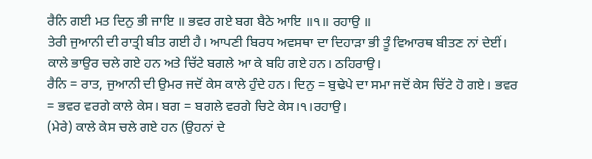ਰੈਨਿ ਗਈ ਮਤ ਦਿਨੁ ਭੀ ਜਾਇ ॥ ਭਵਰ ਗਏ ਬਗ ਬੈਠੇ ਆਇ ॥੧॥ ਰਹਾਉ ॥
ਤੇਰੀ ਜੁਆਨੀ ਦੀ ਰਾਤ੍ਰੀ ਬੀਤ ਗਈ ਹੈ। ਆਪਣੀ ਬਿਰਧ ਅਵਸਥਾ ਦਾ ਦਿਹਾੜਾ ਭੀ ਤੂੰ ਵਿਆਰਥ ਬੀਤਣ ਨਾਂ ਦੇਈਂ। ਕਾਲੇ ਭਾਉਰ ਚਲੇ ਗਏ ਹਨ ਅਤੇ ਚਿੱਟੇ ਬਗਲੇ ਆ ਕੇ ਬਹਿ ਗਏ ਹਨ। ਠਹਿਰਾਉ।
ਰੈਨਿ = ਰਾਤ, ਜੁਆਨੀ ਦੀ ਉਮਰ ਜਦੋਂ ਕੇਸ ਕਾਲੇ ਹੁੰਦੇ ਹਨ। ਦਿਨੁ = ਬੁਢੇਪੇ ਦਾ ਸਮਾ ਜਦੋਂ ਕੇਸ ਚਿੱਟੇ ਹੋ ਗਏ। ਭਵਰ = ਭਵਰ ਵਰਗੇ ਕਾਲੇ ਕੇਸ। ਬਗ = ਬਗਲੇ ਵਰਗੇ ਚਿਟੇ ਕੇਸ।੧।ਰਹਾਉ।
(ਮੇਰੇ) ਕਾਲੇ ਕੇਸ ਚਲੇ ਗਏ ਹਨ (ਉਹਨਾਂ ਦੇ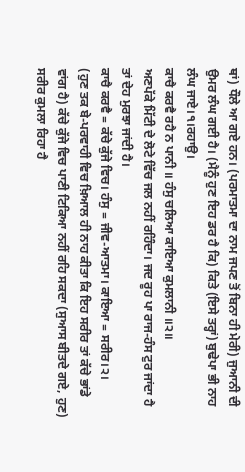ਥਾਂ) ਧੌਲੇ ਆ ਗਏ ਹਨ। (ਪਰਮਾਤਮਾ ਦਾ ਨਾਮ ਜਪਣ ਤੋਂ ਬਿਨਾ ਹੀ ਮੇਰੀ) ਜੁਆਨੀ ਦੀ ਉਮਰ ਲੰਘ ਗਈ ਹੈ। (ਮੈਨੂੰ ਹੁਣ ਇਹ ਡਰ ਹੈ ਕਿ) ਕਿਤੇ (ਇਸੇ ਤਰ੍ਹਾਂ) ਬੁਢੇਪਾ ਭੀ ਨਾਹ ਲੰਘ ਜਾਏ।੧।ਰਹਾਉ।
ਕਾਚੈ ਕਰਵੈ ਰਹੈ ਨ ਪਾਨੀ ॥ ਹੰਸੁ ਚਲਿਆ ਕਾਇਆ ਕੁਮਲਾਨੀ ॥੨॥
ਅਣਪੱਕੇ ਮਿੱਟੀ ਦੇ ਲੋਟੇ ਵਿੱਚ ਜਲ ਨਹੀਂ ਰਹਿੰਦਾ। ਜਦ ਰੂਹ ਪਾ ਰਾਜ-ਹੰਸ ਟੁਰ ਜਾਂਦਾ ਹੈ ਤਾਂ ਦੇਹ ਮੁਰਝਾ ਜਾਂਦੀ ਹੈ।
ਕਾਚੈ ਕਰਵੈ = ਕੱਚੇ ਕੁੱਜੇ ਵਿਚ। ਹੰਸੁ = ਜੀਵ-ਆਤਮਾ। ਕਾਇਆ = ਸਰੀਰ।੨।
(ਹੁਣ ਤਕ ਬੇ-ਪਰਵਾਹੀ ਵਿਚ ਖ਼ਿਆਲ ਹੀ ਨਾਹ ਕੀਤਾ ਕਿ ਇਹ ਸਰੀਰ ਤਾਂ ਕੱਚੇ ਭਾਂਡੇ ਵਾਂਗ ਹੈ) ਕੱਚੇ ਕੁੱਜੇ ਵਿਚ ਪਾਣੀ ਟਿਕਿਆ ਨਹੀਂ ਰਹਿ ਸਕਦਾ (ਸੁਆਸ ਬੀਤਦੇ ਗਏ, ਹੁਣ) ਸਰੀਰ ਕੁਮਲਾ ਰਿਹਾ ਹੈ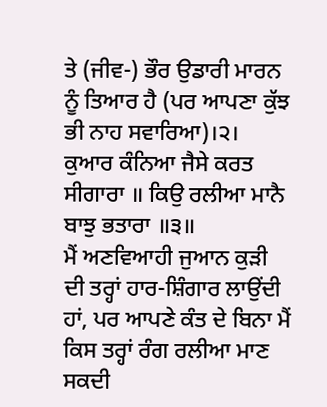ਤੇ (ਜੀਵ-) ਭੌਰ ਉਡਾਰੀ ਮਾਰਨ ਨੂੰ ਤਿਆਰ ਹੈ (ਪਰ ਆਪਣਾ ਕੁੱਝ ਭੀ ਨਾਹ ਸਵਾਰਿਆ)।੨।
ਕੁਆਰ ਕੰਨਿਆ ਜੈਸੇ ਕਰਤ ਸੀਗਾਰਾ ॥ ਕਿਉ ਰਲੀਆ ਮਾਨੈ ਬਾਝੁ ਭਤਾਰਾ ॥੩॥
ਮੈਂ ਅਣਵਿਆਹੀ ਜੁਆਨ ਕੁੜੀ ਦੀ ਤਰ੍ਹਾਂ ਹਾਰ-ਸ਼ਿੰਗਾਰ ਲਾਉਂਦੀ ਹਾਂ, ਪਰ ਆਪਣੇ ਕੰਤ ਦੇ ਬਿਨਾ ਮੈਂ ਕਿਸ ਤਰ੍ਹਾਂ ਰੰਗ ਰਲੀਆ ਮਾਣ ਸਕਦੀ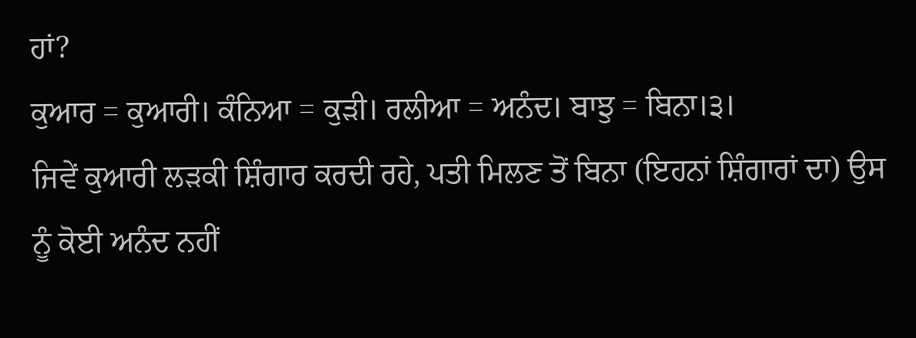ਹਾਂ?
ਕੁਆਰ = ਕੁਆਰੀ। ਕੰਨਿਆ = ਕੁੜੀ। ਰਲੀਆ = ਅਨੰਦ। ਬਾਝੁ = ਬਿਨਾ।੩।
ਜਿਵੇਂ ਕੁਆਰੀ ਲੜਕੀ ਸ਼ਿੰਗਾਰ ਕਰਦੀ ਰਹੇ, ਪਤੀ ਮਿਲਣ ਤੋਂ ਬਿਨਾ (ਇਹਨਾਂ ਸ਼ਿੰਗਾਰਾਂ ਦਾ) ਉਸ ਨੂੰ ਕੋਈ ਅਨੰਦ ਨਹੀਂ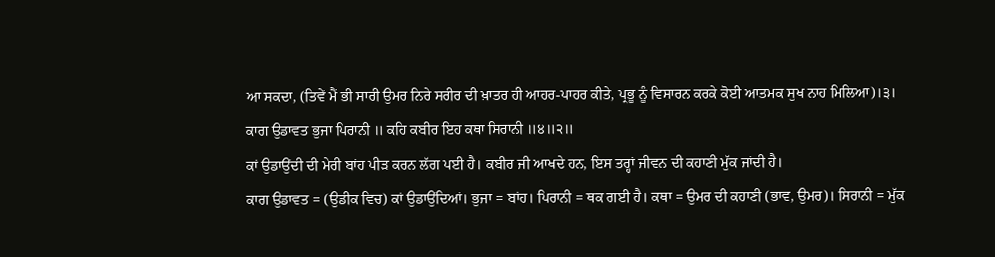ਆ ਸਕਦਾ, (ਤਿਵੇਂ ਮੈਂ ਭੀ ਸਾਰੀ ਉਮਰ ਨਿਰੇ ਸਰੀਰ ਦੀ ਖ਼ਾਤਰ ਹੀ ਆਹਰ-ਪਾਹਰ ਕੀਤੇ, ਪ੍ਰਭੂ ਨੂੰ ਵਿਸਾਰਨ ਕਰਕੇ ਕੋਈ ਆਤਮਕ ਸੁਖ ਨਾਹ ਮਿਲਿਆ)।੩।
ਕਾਗ ਉਡਾਵਤ ਭੁਜਾ ਪਿਰਾਨੀ ॥ ਕਹਿ ਕਬੀਰ ਇਹ ਕਥਾ ਸਿਰਾਨੀ ॥੪॥੨॥
ਕਾਂ ਉਡਾਉਂਦੀ ਦੀ ਮੇਰੀ ਬਾਂਹ ਪੀੜ ਕਰਨ ਲੱਗ ਪਈ ਹੈ। ਕਬੀਰ ਜੀ ਆਖਦੇ ਹਨ, ਇਸ ਤਰ੍ਹਾਂ ਜੀਵਨ ਦੀ ਕਹਾਣੀ ਮੁੱਕ ਜਾਂਦੀ ਹੈ।
ਕਾਗ ਉਡਾਵਤ = (ਉਡੀਕ ਵਿਚ) ਕਾਂ ਉਡਾਉਂਦਿਆਂ। ਭੁਜਾ = ਬਾਂਹ। ਪਿਰਾਨੀ = ਥਕ ਗਈ ਹੈ। ਕਥਾ = ਉਮਰ ਦੀ ਕਹਾਣੀ (ਭਾਵ, ਉਮਰ)। ਸਿਰਾਨੀ = ਮੁੱਕ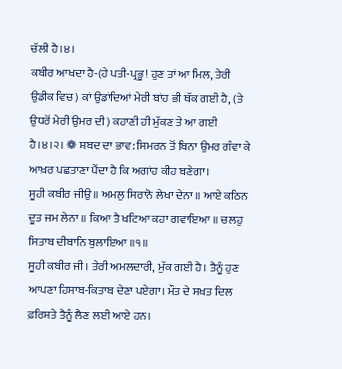ਚੱਲੀ ਹੈ।੪।
ਕਬੀਰ ਆਖਦਾ ਹੈ-(ਹੇ ਪਤੀ-ਪ੍ਰਭੂ! ਹੁਣ ਤਾਂ ਆ ਮਿਲ, ਤੇਰੀ ਉਡੀਕ ਵਿਚ) ਕਾਂ ਉਡਾਂਦਿਆਂ ਮੇਰੀ ਬਾਂਹ ਭੀ ਥੱਕ ਗਈ ਹੈ, (ਤੇ ਉਧਰੋਂ ਮੇਰੀ ਉਮਰ ਦੀ) ਕਹਾਣੀ ਹੀ ਮੁੱਕਣ ਤੇ ਆ ਗਈ ਹੈ।੪।੨। ❁ ਸ਼ਬਦ ਦਾ ਭਾਵ: ਸਿਮਰਨ ਤੋਂ ਬਿਨਾ ਉਮਰ ਗੰਵਾ ਕੇ ਆਖ਼ਰ ਪਛਤਾਣਾ ਪੈਂਦਾ ਹੈ ਕਿ ਅਗਾਂਹ ਕੀਹ ਬਣੇਗਾ।
ਸੂਹੀ ਕਬੀਰ ਜੀਉ ॥ ਅਮਲੁ ਸਿਰਾਨੋ ਲੇਖਾ ਦੇਨਾ ॥ ਆਏ ਕਠਿਨ ਦੂਤ ਜਮ ਲੇਨਾ ॥ ਕਿਆ ਤੈ ਖਟਿਆ ਕਹਾ ਗਵਾਇਆ ॥ ਚਲਹੁ ਸਿਤਾਬ ਦੀਬਾਨਿ ਬੁਲਾਇਆ ॥੧॥
ਸੂਹੀ ਕਬੀਰ ਜੀ। ਤੇਰੀ ਅਮਲਦਾਰੀ, ਮੁੱਕ ਗਈ ਹੈ। ਤੈਨੂੰ ਹੁਣ ਆਪਣਾ ਹਿਸਾਬ-ਕਿਤਾਬ ਦੇਣਾ ਪਏਗਾ। ਮੌਤ ਦੇ ਸਖਤ ਦਿਲ ਫ਼ਰਿਸ਼ਤੇ ਤੈਨੂੰ ਲੈਣ ਲਈ ਆਏ ਹਨ।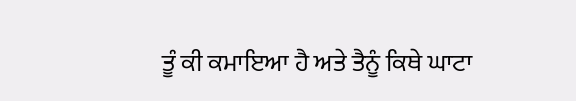ਤੂੰ ਕੀ ਕਮਾਇਆ ਹੈ ਅਤੇ ਤੈਨੂੰ ਕਿਥੇ ਘਾਟਾ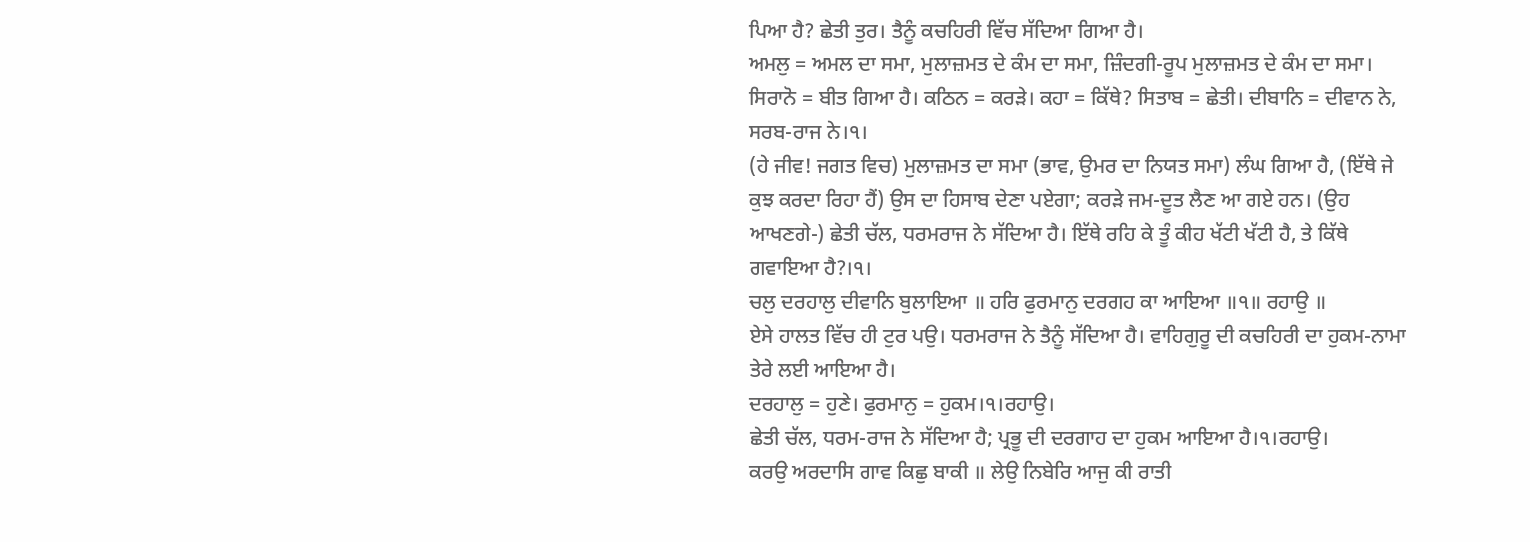ਪਿਆ ਹੈ? ਛੇਤੀ ਤੁਰ। ਤੈਨੂੰ ਕਚਹਿਰੀ ਵਿੱਚ ਸੱਦਿਆ ਗਿਆ ਹੈ।
ਅਮਲੁ = ਅਮਲ ਦਾ ਸਮਾ, ਮੁਲਾਜ਼ਮਤ ਦੇ ਕੰਮ ਦਾ ਸਮਾ, ਜ਼ਿੰਦਗੀ-ਰੂਪ ਮੁਲਾਜ਼ਮਤ ਦੇ ਕੰਮ ਦਾ ਸਮਾ। ਸਿਰਾਨੋ = ਬੀਤ ਗਿਆ ਹੈ। ਕਠਿਨ = ਕਰੜੇ। ਕਹਾ = ਕਿੱਥੇ? ਸਿਤਾਬ = ਛੇਤੀ। ਦੀਬਾਨਿ = ਦੀਵਾਨ ਨੇ, ਸਰਬ-ਰਾਜ ਨੇ।੧।
(ਹੇ ਜੀਵ! ਜਗਤ ਵਿਚ) ਮੁਲਾਜ਼ਮਤ ਦਾ ਸਮਾ (ਭਾਵ, ਉਮਰ ਦਾ ਨਿਯਤ ਸਮਾ) ਲੰਘ ਗਿਆ ਹੈ, (ਇੱਥੇ ਜੇ ਕੁਝ ਕਰਦਾ ਰਿਹਾ ਹੈਂ) ਉਸ ਦਾ ਹਿਸਾਬ ਦੇਣਾ ਪਏਗਾ; ਕਰੜੇ ਜਮ-ਦੂਤ ਲੈਣ ਆ ਗਏ ਹਨ। (ਉਹ ਆਖਣਗੇ-) ਛੇਤੀ ਚੱਲ, ਧਰਮਰਾਜ ਨੇ ਸੱਦਿਆ ਹੈ। ਇੱਥੇ ਰਹਿ ਕੇ ਤੂੰ ਕੀਹ ਖੱਟੀ ਖੱਟੀ ਹੈ, ਤੇ ਕਿੱਥੇ ਗਵਾਇਆ ਹੈ?।੧।
ਚਲੁ ਦਰਹਾਲੁ ਦੀਵਾਨਿ ਬੁਲਾਇਆ ॥ ਹਰਿ ਫੁਰਮਾਨੁ ਦਰਗਹ ਕਾ ਆਇਆ ॥੧॥ ਰਹਾਉ ॥
ਏਸੇ ਹਾਲਤ ਵਿੱਚ ਹੀ ਟੁਰ ਪਉ। ਧਰਮਰਾਜ ਨੇ ਤੈਨੂੰ ਸੱਦਿਆ ਹੈ। ਵਾਹਿਗੁਰੂ ਦੀ ਕਚਹਿਰੀ ਦਾ ਹੁਕਮ-ਨਾਮਾ ਤੇਰੇ ਲਈ ਆਇਆ ਹੈ।
ਦਰਹਾਲੁ = ਹੁਣੇ। ਫੁਰਮਾਨੁ = ਹੁਕਮ।੧।ਰਹਾਉ।
ਛੇਤੀ ਚੱਲ, ਧਰਮ-ਰਾਜ ਨੇ ਸੱਦਿਆ ਹੈ; ਪ੍ਰਭੂ ਦੀ ਦਰਗਾਹ ਦਾ ਹੁਕਮ ਆਇਆ ਹੈ।੧।ਰਹਾਉ।
ਕਰਉ ਅਰਦਾਸਿ ਗਾਵ ਕਿਛੁ ਬਾਕੀ ॥ ਲੇਉ ਨਿਬੇਰਿ ਆਜੁ ਕੀ ਰਾਤੀ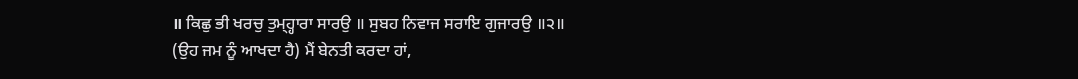॥ ਕਿਛੁ ਭੀ ਖਰਚੁ ਤੁਮ੍ਹ੍ਹਾਰਾ ਸਾਰਉ ॥ ਸੁਬਹ ਨਿਵਾਜ ਸਰਾਇ ਗੁਜਾਰਉ ॥੨॥
(ਉਹ ਜਮ ਨੂੰ ਆਖਦਾ ਹੈ) ਮੈਂ ਬੇਨਤੀ ਕਰਦਾ ਹਾਂ,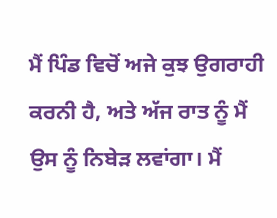ਮੈਂ ਪਿੰਡ ਵਿਚੋਂ ਅਜੇ ਕੁਝ ਉਗਰਾਹੀ ਕਰਨੀ ਹੈ, ਅਤੇ ਅੱਜ ਰਾਤ ਨੂੰ ਮੈਂ ਉਸ ਨੂੰ ਨਿਬੇੜ ਲਵਾਂਗਾ। ਮੈਂ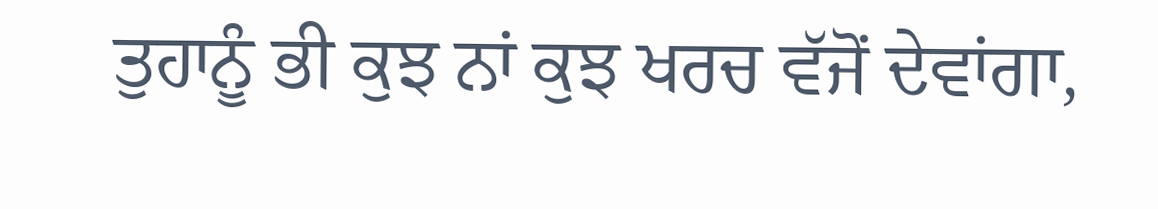ਤੁਹਾਨੂੰ ਭੀ ਕੁਝ ਨਾਂ ਕੁਝ ਖਰਚ ਵੱਜੋਂ ਦੇਵਾਂਗਾ,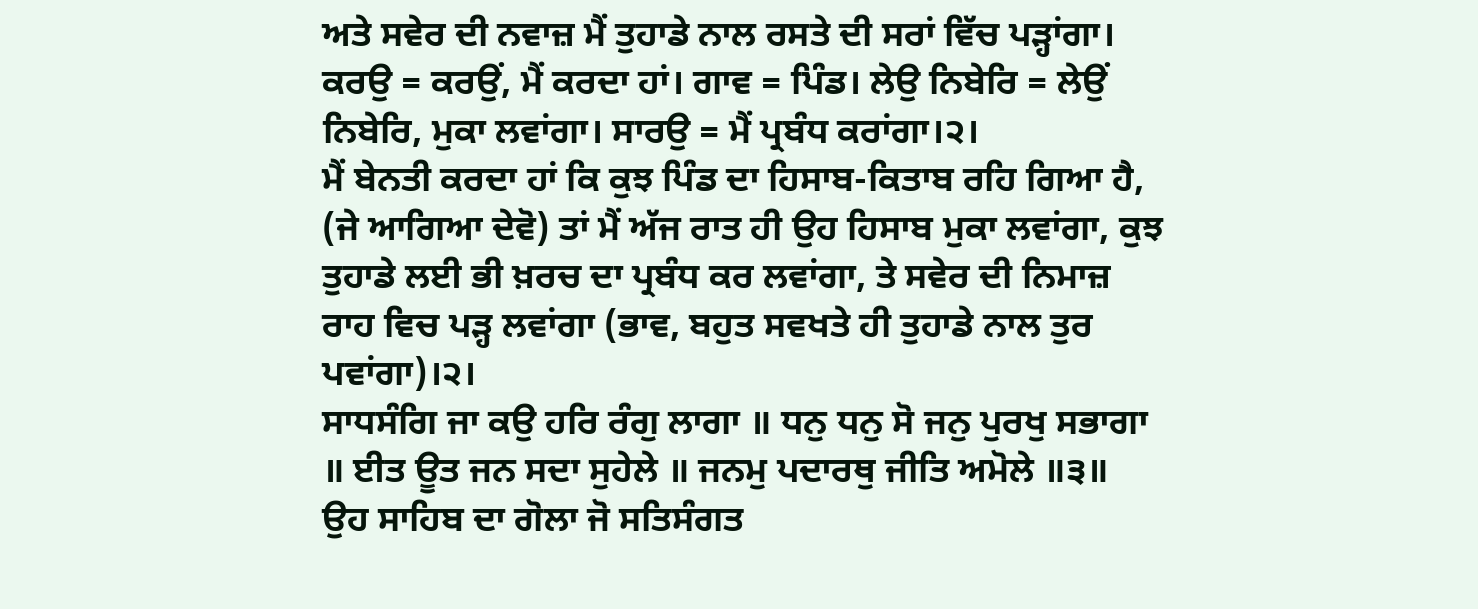ਅਤੇ ਸਵੇਰ ਦੀ ਨਵਾਜ਼ ਮੈਂ ਤੁਹਾਡੇ ਨਾਲ ਰਸਤੇ ਦੀ ਸਰਾਂ ਵਿੱਚ ਪੜ੍ਹਾਂਗਾ।
ਕਰਉ = ਕਰਉਂ, ਮੈਂ ਕਰਦਾ ਹਾਂ। ਗਾਵ = ਪਿੰਡ। ਲੇਉ ਨਿਬੇਰਿ = ਲੇਉਂ ਨਿਬੇਰਿ, ਮੁਕਾ ਲਵਾਂਗਾ। ਸਾਰਉ = ਮੈਂ ਪ੍ਰਬੰਧ ਕਰਾਂਗਾ।੨।
ਮੈਂ ਬੇਨਤੀ ਕਰਦਾ ਹਾਂ ਕਿ ਕੁਝ ਪਿੰਡ ਦਾ ਹਿਸਾਬ-ਕਿਤਾਬ ਰਹਿ ਗਿਆ ਹੈ, (ਜੇ ਆਗਿਆ ਦੇਵੋ) ਤਾਂ ਮੈਂ ਅੱਜ ਰਾਤ ਹੀ ਉਹ ਹਿਸਾਬ ਮੁਕਾ ਲਵਾਂਗਾ, ਕੁਝ ਤੁਹਾਡੇ ਲਈ ਭੀ ਖ਼ਰਚ ਦਾ ਪ੍ਰਬੰਧ ਕਰ ਲਵਾਂਗਾ, ਤੇ ਸਵੇਰ ਦੀ ਨਿਮਾਜ਼ ਰਾਹ ਵਿਚ ਪੜ੍ਹ ਲਵਾਂਗਾ (ਭਾਵ, ਬਹੁਤ ਸਵਖਤੇ ਹੀ ਤੁਹਾਡੇ ਨਾਲ ਤੁਰ ਪਵਾਂਗਾ)।੨।
ਸਾਧਸੰਗਿ ਜਾ ਕਉ ਹਰਿ ਰੰਗੁ ਲਾਗਾ ॥ ਧਨੁ ਧਨੁ ਸੋ ਜਨੁ ਪੁਰਖੁ ਸਭਾਗਾ ॥ ਈਤ ਊਤ ਜਨ ਸਦਾ ਸੁਹੇਲੇ ॥ ਜਨਮੁ ਪਦਾਰਥੁ ਜੀਤਿ ਅਮੋਲੇ ॥੩॥
ਉਹ ਸਾਹਿਬ ਦਾ ਗੋਲਾ ਜੋ ਸਤਿਸੰਗਤ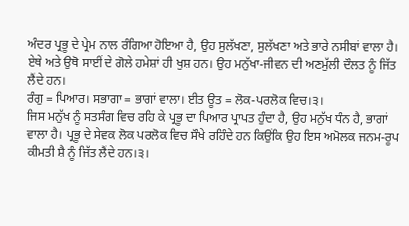ਅੰਦਰ ਪ੍ਰਭੂ ਦੇ ਪ੍ਰੇਮ ਨਾਲ ਰੰਗਿਆ ਹੋਇਆ ਹੈ, ਉਹ ਸੁਲੱਖਣਾ, ਸੁਲੱਖਣਾ ਅਤੇ ਭਾਰੇ ਨਸੀਬਾਂ ਵਾਲਾ ਹੈ। ਏਥੇ ਅਤੇ ਉਥੋ ਸਾਈਂ ਦੇ ਗੋਲੇ ਹਮੇਸ਼ਾਂ ਹੀ ਖੁਸ਼ ਹਨ। ਉਹ ਮਨੁੱਖਾ-ਜੀਵਨ ਦੀ ਅਣਮੁੱਲੀ ਦੌਲਤ ਨੂੰ ਜਿੱਤ ਲੈਂਦੇ ਹਨ।
ਰੰਗੁ = ਪਿਆਰ। ਸਭਾਗਾ = ਭਾਗਾਂ ਵਾਲਾ। ਈਤ ਊਤ = ਲੋਕ-ਪਰਲੋਕ ਵਿਚ।੩।
ਜਿਸ ਮਨੁੱਖ ਨੂੰ ਸਤਸੰਗ ਵਿਚ ਰਹਿ ਕੇ ਪ੍ਰਭੂ ਦਾ ਪਿਆਰ ਪ੍ਰਾਪਤ ਹੁੰਦਾ ਹੈ, ਉਹ ਮਨੁੱਖ ਧੰਨ ਹੈ, ਭਾਗਾਂ ਵਾਲਾ ਹੈ। ਪ੍ਰਭੂ ਦੇ ਸੇਵਕ ਲੋਕ ਪਰਲੋਕ ਵਿਚ ਸੌਖੇ ਰਹਿੰਦੇ ਹਨ ਕਿਉਂਕਿ ਉਹ ਇਸ ਅਮੋਲਕ ਜਨਮ-ਰੂਪ ਕੀਮਤੀ ਸ਼ੈ ਨੂੰ ਜਿੱਤ ਲੈਂਦੇ ਹਨ।੩।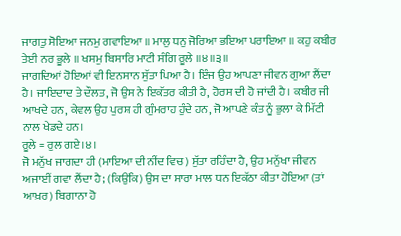ਜਾਗਤੁ ਸੋਇਆ ਜਨਮੁ ਗਵਾਇਆ ॥ ਮਾਲੁ ਧਨੁ ਜੋਰਿਆ ਭਇਆ ਪਰਾਇਆ ॥ ਕਹੁ ਕਬੀਰ ਤੇਈ ਨਰ ਭੂਲੇ ॥ ਖਸਮੁ ਬਿਸਾਰਿ ਮਾਟੀ ਸੰਗਿ ਰੂਲੇ ॥੪॥੩॥
ਜਾਗਦਿਆਂ ਹੋਇਆਂ ਵੀ ਇਨਸਾਨ ਸੁੱਤਾ ਪਿਆ ਹੈ। ਇੰਜ ਉਹ ਆਪਣਾ ਜੀਵਨ ਗੁਆ ਲੈਂਦਾ ਹੈ। ਜਾਇਦਾਦ ਤੇ ਦੌਲਤ, ਜੋ ਉਸ ਨੇ ਇਕੱਤਰ ਕੀਤੀ ਹੈ, ਹੋਰਸ ਦੀ ਹੋ ਜਾਂਦੀ ਹੈ। ਕਬੀਰ ਜੀ ਆਖਦੇ ਹਨ, ਕੇਵਲ ਉਹ ਪੁਰਸ਼ ਹੀ ਗੁੰਮਰਾਹ ਹੁੰਦੇ ਹਨ, ਜੋ ਆਪਣੇ ਕੰਤ ਨੂੰ ਭੁਲਾ ਕੇ ਮਿੱਟੀ ਨਾਲ ਖੇਡਦੇ ਹਨ।
ਰੂਲੇ = ਰੁਲ ਗਏ।੪।
ਜੋ ਮਨੁੱਖ ਜਾਗਦਾ ਹੀ (ਮਾਇਆ ਦੀ ਨੀਂਦ ਵਿਚ) ਸੁੱਤਾ ਰਹਿੰਦਾ ਹੈ, ਉਹ ਮਨੁੱਖਾ ਜੀਵਨ ਅਜਾਈਂ ਗਵਾ ਲੈਂਦਾ ਹੈ; (ਕਿਉਂਕਿ) ਉਸ ਦਾ ਸਾਰਾ ਮਾਲ ਧਨ ਇਕੱਠਾ ਕੀਤਾ ਹੋਇਆ (ਤਾਂ ਆਖ਼ਰ) ਬਿਗਾਨਾ ਹੋ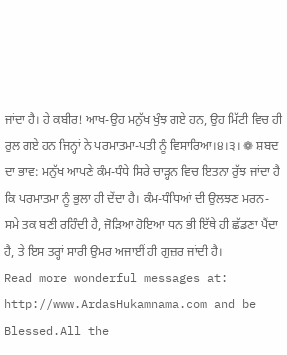ਜਾਂਦਾ ਹੈ। ਹੇ ਕਬੀਰ! ਆਖ-ਉਹ ਮਨੁੱਖ ਖੁੰਝ ਗਏ ਹਨ, ਉਹ ਮਿੱਟੀ ਵਿਚ ਹੀ ਰੁਲ ਗਏ ਹਨ ਜਿਨ੍ਹਾਂ ਨੇ ਪਰਮਾਤਮਾ-ਪਤੀ ਨੂੰ ਵਿਸਾਰਿਆ।੪।੩। ❁ ਸ਼ਬਦ ਦਾ ਭਾਵ: ਮਨੁੱਖ ਆਪਣੇ ਕੰਮ-ਧੰਧੇ ਸਿਰੇ ਚਾੜ੍ਹਨ ਵਿਚ ਇਤਨਾ ਰੁੱਝ ਜਾਂਦਾ ਹੈ ਕਿ ਪਰਮਾਤਮਾ ਨੂੰ ਭੁਲਾ ਹੀ ਦੇਂਦਾ ਹੈ। ਕੰਮ-ਧੰਧਿਆਂ ਦੀ ਉਲਝਣ ਮਰਨ-ਸਮੇ ਤਕ ਬਣੀ ਰਹਿੰਦੀ ਹੈ, ਜੋੜਿਆ ਹੋਇਆ ਧਨ ਭੀ ਇੱਥੇ ਹੀ ਛੱਡਣਾ ਪੈਂਦਾ ਹੈ, ਤੇ ਇਸ ਤਰ੍ਹਾਂ ਸਾਰੀ ਉਮਰ ਅਜਾਈਂ ਹੀ ਗੁਜ਼ਰ ਜਾਂਦੀ ਹੈ।
Read more wonderful messages at: http://www.ArdasHukamnama.com and be Blessed.All the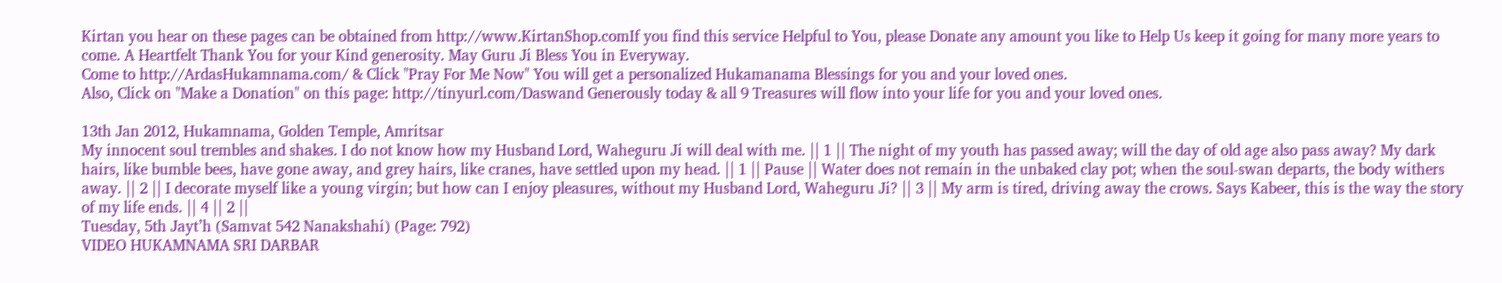Kirtan you hear on these pages can be obtained from http://www.KirtanShop.comIf you find this service Helpful to You, please Donate any amount you like to Help Us keep it going for many more years to come. A Heartfelt Thank You for your Kind generosity. May Guru Ji Bless You in Everyway.
Come to http://ArdasHukamnama.com/ & Click "Pray For Me Now" You will get a personalized Hukamanama Blessings for you and your loved ones.
Also, Click on "Make a Donation" on this page: http://tinyurl.com/Daswand Generously today & all 9 Treasures will flow into your life for you and your loved ones.

13th Jan 2012, Hukamnama, Golden Temple, Amritsar
My innocent soul trembles and shakes. I do not know how my Husband Lord, Waheguru Ji will deal with me. || 1 || The night of my youth has passed away; will the day of old age also pass away? My dark hairs, like bumble bees, have gone away, and grey hairs, like cranes, have settled upon my head. || 1 || Pause || Water does not remain in the unbaked clay pot; when the soul-swan departs, the body withers away. || 2 || I decorate myself like a young virgin; but how can I enjoy pleasures, without my Husband Lord, Waheguru Ji? || 3 || My arm is tired, driving away the crows. Says Kabeer, this is the way the story of my life ends. || 4 || 2 ||
Tuesday, 5th Jayt’h (Samvat 542 Nanakshahi) (Page: 792)
VIDEO HUKAMNAMA SRI DARBAR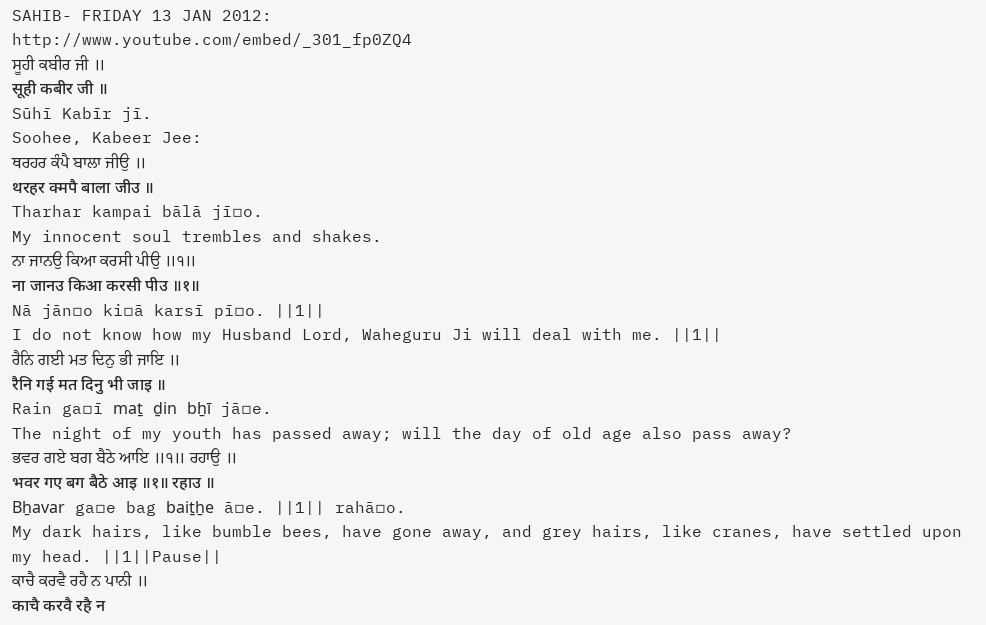SAHIB- FRIDAY 13 JAN 2012:
http://www.youtube.com/embed/_301_fp0ZQ4
ਸੂਹੀ ਕਬੀਰ ਜੀ ॥
सूही कबीर जी ॥
Sūhī Kabīr jī.
Soohee, Kabeer Jee:
ਥਰਹਰ ਕੰਪੈ ਬਾਲਾ ਜੀਉ ॥
थरहर क्मपै बाला जीउ ॥
Tharhar kampai bālā jī▫o.
My innocent soul trembles and shakes.
ਨਾ ਜਾਨਉ ਕਿਆ ਕਰਸੀ ਪੀਉ ॥੧॥
ना जानउ किआ करसी पीउ ॥१॥
Nā jān▫o ki▫ā karsī pī▫o. ||1||
I do not know how my Husband Lord, Waheguru Ji will deal with me. ||1||
ਰੈਨਿ ਗਈ ਮਤ ਦਿਨੁ ਭੀ ਜਾਇ ॥
रैनि गई मत दिनु भी जाइ ॥
Rain ga▫ī maṯ ḏin bẖī jā▫e.
The night of my youth has passed away; will the day of old age also pass away?
ਭਵਰ ਗਏ ਬਗ ਬੈਠੇ ਆਇ ॥੧॥ ਰਹਾਉ ॥
भवर गए बग बैठे आइ ॥१॥ रहाउ ॥
Bẖavar ga▫e bag baiṯẖe ā▫e. ||1|| rahā▫o.
My dark hairs, like bumble bees, have gone away, and grey hairs, like cranes, have settled upon my head. ||1||Pause||
ਕਾਚੈ ਕਰਵੈ ਰਹੈ ਨ ਪਾਨੀ ॥
काचै करवै रहै न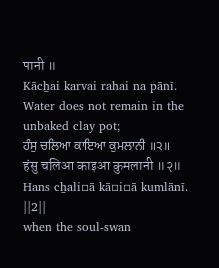पानी ॥
Kācẖai karvai rahai na pānī.
Water does not remain in the unbaked clay pot;
ਹੰਸੁ ਚਲਿਆ ਕਾਇਆ ਕੁਮਲਾਨੀ ॥੨॥
हंसु चलिआ काइआ कुमलानी ॥२॥
Hans cẖali▫ā kā▫i▫ā kumlānī. ||2||
when the soul-swan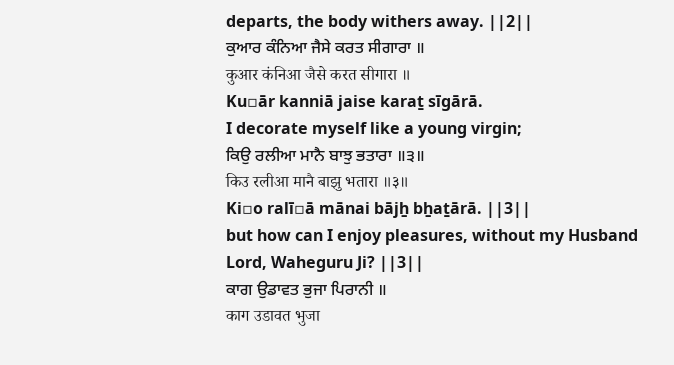departs, the body withers away. ||2||
ਕੁਆਰ ਕੰਨਿਆ ਜੈਸੇ ਕਰਤ ਸੀਗਾਰਾ ॥
कुआर कंनिआ जैसे करत सीगारा ॥
Ku▫ār kanniā jaise karaṯ sīgārā.
I decorate myself like a young virgin;
ਕਿਉ ਰਲੀਆ ਮਾਨੈ ਬਾਝੁ ਭਤਾਰਾ ॥੩॥
किउ रलीआ मानै बाझु भतारा ॥३॥
Ki▫o ralī▫ā mānai bājẖ bẖaṯārā. ||3||
but how can I enjoy pleasures, without my Husband Lord, Waheguru Ji? ||3||
ਕਾਗ ਉਡਾਵਤ ਭੁਜਾ ਪਿਰਾਨੀ ॥
काग उडावत भुजा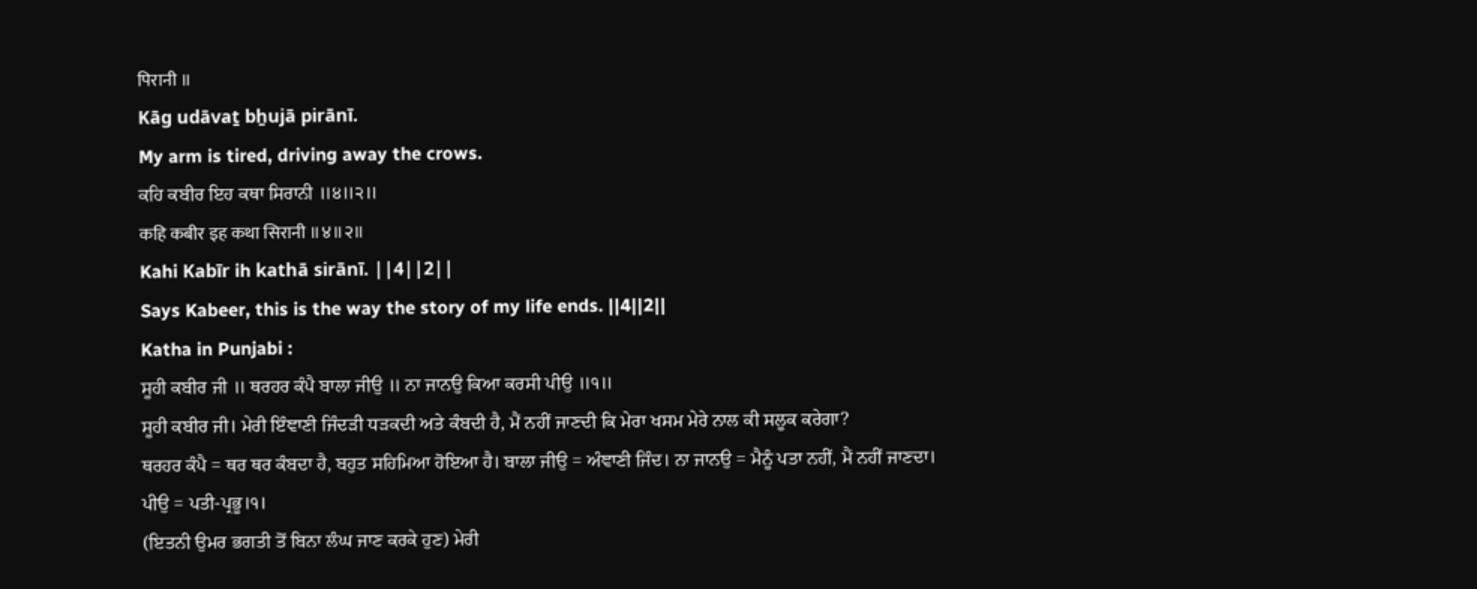पिरानी ॥
Kāg udāvaṯ bẖujā pirānī.
My arm is tired, driving away the crows.
ਕਹਿ ਕਬੀਰ ਇਹ ਕਥਾ ਸਿਰਾਨੀ ॥੪॥੨॥
कहि कबीर इह कथा सिरानी ॥४॥२॥
Kahi Kabīr ih kathā sirānī. ||4||2||
Says Kabeer, this is the way the story of my life ends. ||4||2||
Katha in Punjabi :
ਸੂਹੀ ਕਬੀਰ ਜੀ ॥ ਥਰਹਰ ਕੰਪੈ ਬਾਲਾ ਜੀਉ ॥ ਨਾ ਜਾਨਉ ਕਿਆ ਕਰਸੀ ਪੀਉ ॥੧॥
ਸੂਹੀ ਕਬੀਰ ਜੀ। ਮੇਰੀ ਇੰਞਾਣੀ ਜਿੰਦੜੀ ਧੜਕਦੀ ਅਤੇ ਕੰਬਦੀ ਹੈ, ਮੈਂ ਨਹੀਂ ਜਾਣਦੀ ਕਿ ਮੇਰਾ ਖਸਮ ਮੇਰੇ ਨਾਲ ਕੀ ਸਲੂਕ ਕਰੇਗਾ?
ਥਰਹਰ ਕੰਪੈ = ਥਰ ਥਰ ਕੰਬਦਾ ਹੈ, ਬਹੁਤ ਸਹਿਮਿਆ ਹੋਇਆ ਹੈ। ਬਾਲਾ ਜੀਉ = ਅੰਞਾਣੀ ਜਿੰਦ। ਨਾ ਜਾਨਉ = ਮੈਨੂੰ ਪਤਾ ਨਹੀਂ, ਮੈਂ ਨਹੀਂ ਜਾਣਦਾ। ਪੀਉ = ਪਤੀ-ਪ੍ਰਭੂ।੧।
(ਇਤਨੀ ਉਮਰ ਭਗਤੀ ਤੋਂ ਬਿਨਾ ਲੰਘ ਜਾਣ ਕਰਕੇ ਹੁਣ) ਮੇਰੀ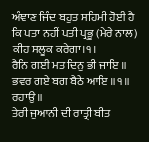ਅੰਞਾਣ ਜਿੰਦ ਬਹੁਤ ਸਹਿਮੀ ਹੋਈ ਹੈ ਕਿ ਪਤਾ ਨਹੀਂ ਪਤੀ ਪ੍ਰਭੂ (ਮੇਰੇ ਨਾਲ) ਕੀਹ ਸਲੂਕ ਕਰੇਗਾ।੧।
ਰੈਨਿ ਗਈ ਮਤ ਦਿਨੁ ਭੀ ਜਾਇ ॥ ਭਵਰ ਗਏ ਬਗ ਬੈਠੇ ਆਇ ॥੧॥ ਰਹਾਉ ॥
ਤੇਰੀ ਜੁਆਨੀ ਦੀ ਰਾਤ੍ਰੀ ਬੀਤ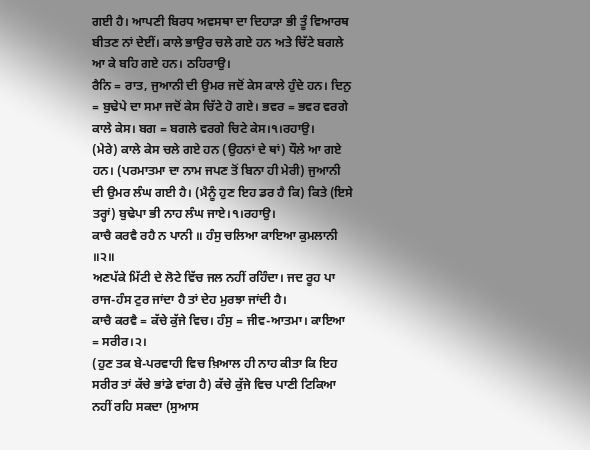ਗਈ ਹੈ। ਆਪਣੀ ਬਿਰਧ ਅਵਸਥਾ ਦਾ ਦਿਹਾੜਾ ਭੀ ਤੂੰ ਵਿਆਰਥ ਬੀਤਣ ਨਾਂ ਦੇਈਂ। ਕਾਲੇ ਭਾਉਰ ਚਲੇ ਗਏ ਹਨ ਅਤੇ ਚਿੱਟੇ ਬਗਲੇ ਆ ਕੇ ਬਹਿ ਗਏ ਹਨ। ਠਹਿਰਾਉ।
ਰੈਨਿ = ਰਾਤ, ਜੁਆਨੀ ਦੀ ਉਮਰ ਜਦੋਂ ਕੇਸ ਕਾਲੇ ਹੁੰਦੇ ਹਨ। ਦਿਨੁ = ਬੁਢੇਪੇ ਦਾ ਸਮਾ ਜਦੋਂ ਕੇਸ ਚਿੱਟੇ ਹੋ ਗਏ। ਭਵਰ = ਭਵਰ ਵਰਗੇ ਕਾਲੇ ਕੇਸ। ਬਗ = ਬਗਲੇ ਵਰਗੇ ਚਿਟੇ ਕੇਸ।੧।ਰਹਾਉ।
(ਮੇਰੇ) ਕਾਲੇ ਕੇਸ ਚਲੇ ਗਏ ਹਨ (ਉਹਨਾਂ ਦੇ ਥਾਂ) ਧੌਲੇ ਆ ਗਏ ਹਨ। (ਪਰਮਾਤਮਾ ਦਾ ਨਾਮ ਜਪਣ ਤੋਂ ਬਿਨਾ ਹੀ ਮੇਰੀ) ਜੁਆਨੀ ਦੀ ਉਮਰ ਲੰਘ ਗਈ ਹੈ। (ਮੈਨੂੰ ਹੁਣ ਇਹ ਡਰ ਹੈ ਕਿ) ਕਿਤੇ (ਇਸੇ ਤਰ੍ਹਾਂ) ਬੁਢੇਪਾ ਭੀ ਨਾਹ ਲੰਘ ਜਾਏ।੧।ਰਹਾਉ।
ਕਾਚੈ ਕਰਵੈ ਰਹੈ ਨ ਪਾਨੀ ॥ ਹੰਸੁ ਚਲਿਆ ਕਾਇਆ ਕੁਮਲਾਨੀ ॥੨॥
ਅਣਪੱਕੇ ਮਿੱਟੀ ਦੇ ਲੋਟੇ ਵਿੱਚ ਜਲ ਨਹੀਂ ਰਹਿੰਦਾ। ਜਦ ਰੂਹ ਪਾ ਰਾਜ-ਹੰਸ ਟੁਰ ਜਾਂਦਾ ਹੈ ਤਾਂ ਦੇਹ ਮੁਰਝਾ ਜਾਂਦੀ ਹੈ।
ਕਾਚੈ ਕਰਵੈ = ਕੱਚੇ ਕੁੱਜੇ ਵਿਚ। ਹੰਸੁ = ਜੀਵ-ਆਤਮਾ। ਕਾਇਆ = ਸਰੀਰ।੨।
(ਹੁਣ ਤਕ ਬੇ-ਪਰਵਾਹੀ ਵਿਚ ਖ਼ਿਆਲ ਹੀ ਨਾਹ ਕੀਤਾ ਕਿ ਇਹ ਸਰੀਰ ਤਾਂ ਕੱਚੇ ਭਾਂਡੇ ਵਾਂਗ ਹੈ) ਕੱਚੇ ਕੁੱਜੇ ਵਿਚ ਪਾਣੀ ਟਿਕਿਆ ਨਹੀਂ ਰਹਿ ਸਕਦਾ (ਸੁਆਸ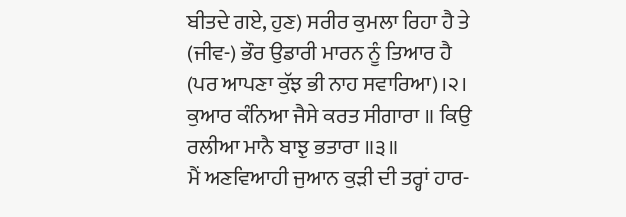ਬੀਤਦੇ ਗਏ, ਹੁਣ) ਸਰੀਰ ਕੁਮਲਾ ਰਿਹਾ ਹੈ ਤੇ (ਜੀਵ-) ਭੌਰ ਉਡਾਰੀ ਮਾਰਨ ਨੂੰ ਤਿਆਰ ਹੈ (ਪਰ ਆਪਣਾ ਕੁੱਝ ਭੀ ਨਾਹ ਸਵਾਰਿਆ)।੨।
ਕੁਆਰ ਕੰਨਿਆ ਜੈਸੇ ਕਰਤ ਸੀਗਾਰਾ ॥ ਕਿਉ ਰਲੀਆ ਮਾਨੈ ਬਾਝੁ ਭਤਾਰਾ ॥੩॥
ਮੈਂ ਅਣਵਿਆਹੀ ਜੁਆਨ ਕੁੜੀ ਦੀ ਤਰ੍ਹਾਂ ਹਾਰ-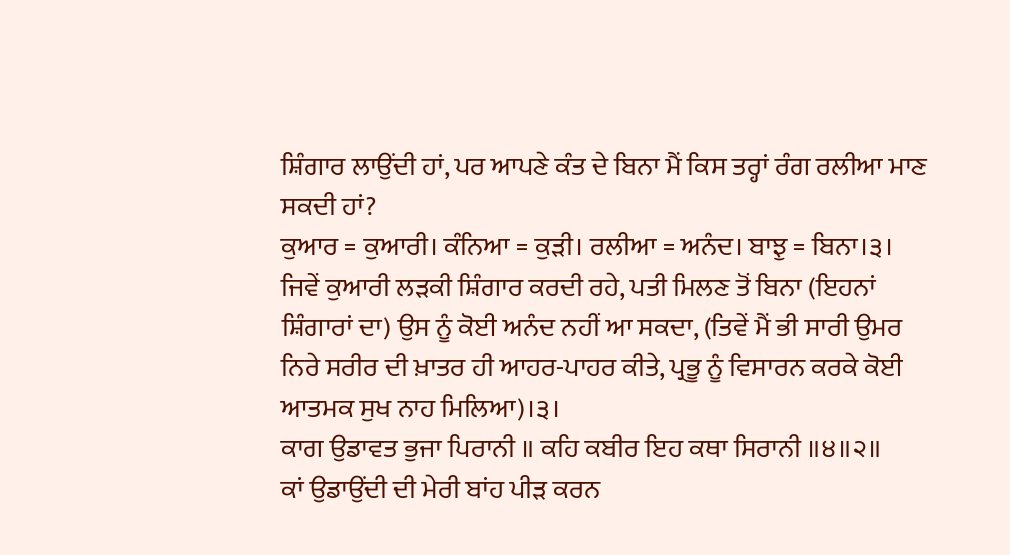ਸ਼ਿੰਗਾਰ ਲਾਉਂਦੀ ਹਾਂ, ਪਰ ਆਪਣੇ ਕੰਤ ਦੇ ਬਿਨਾ ਮੈਂ ਕਿਸ ਤਰ੍ਹਾਂ ਰੰਗ ਰਲੀਆ ਮਾਣ ਸਕਦੀ ਹਾਂ?
ਕੁਆਰ = ਕੁਆਰੀ। ਕੰਨਿਆ = ਕੁੜੀ। ਰਲੀਆ = ਅਨੰਦ। ਬਾਝੁ = ਬਿਨਾ।੩।
ਜਿਵੇਂ ਕੁਆਰੀ ਲੜਕੀ ਸ਼ਿੰਗਾਰ ਕਰਦੀ ਰਹੇ, ਪਤੀ ਮਿਲਣ ਤੋਂ ਬਿਨਾ (ਇਹਨਾਂ ਸ਼ਿੰਗਾਰਾਂ ਦਾ) ਉਸ ਨੂੰ ਕੋਈ ਅਨੰਦ ਨਹੀਂ ਆ ਸਕਦਾ, (ਤਿਵੇਂ ਮੈਂ ਭੀ ਸਾਰੀ ਉਮਰ ਨਿਰੇ ਸਰੀਰ ਦੀ ਖ਼ਾਤਰ ਹੀ ਆਹਰ-ਪਾਹਰ ਕੀਤੇ, ਪ੍ਰਭੂ ਨੂੰ ਵਿਸਾਰਨ ਕਰਕੇ ਕੋਈ ਆਤਮਕ ਸੁਖ ਨਾਹ ਮਿਲਿਆ)।੩।
ਕਾਗ ਉਡਾਵਤ ਭੁਜਾ ਪਿਰਾਨੀ ॥ ਕਹਿ ਕਬੀਰ ਇਹ ਕਥਾ ਸਿਰਾਨੀ ॥੪॥੨॥
ਕਾਂ ਉਡਾਉਂਦੀ ਦੀ ਮੇਰੀ ਬਾਂਹ ਪੀੜ ਕਰਨ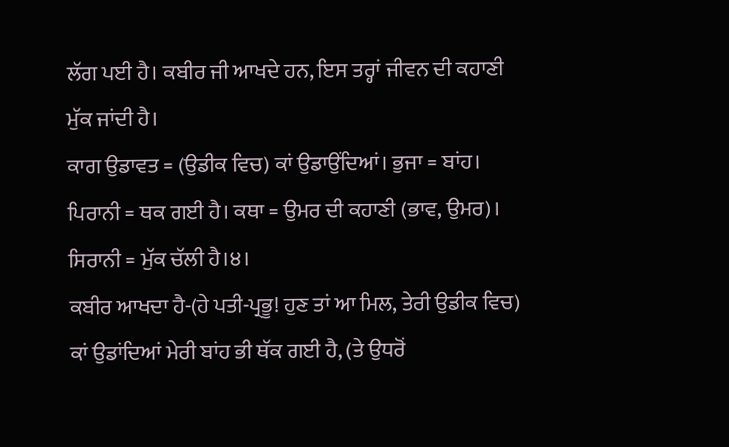ਲੱਗ ਪਈ ਹੈ। ਕਬੀਰ ਜੀ ਆਖਦੇ ਹਨ, ਇਸ ਤਰ੍ਹਾਂ ਜੀਵਨ ਦੀ ਕਹਾਣੀ ਮੁੱਕ ਜਾਂਦੀ ਹੈ।
ਕਾਗ ਉਡਾਵਤ = (ਉਡੀਕ ਵਿਚ) ਕਾਂ ਉਡਾਉਂਦਿਆਂ। ਭੁਜਾ = ਬਾਂਹ। ਪਿਰਾਨੀ = ਥਕ ਗਈ ਹੈ। ਕਥਾ = ਉਮਰ ਦੀ ਕਹਾਣੀ (ਭਾਵ, ਉਮਰ)। ਸਿਰਾਨੀ = ਮੁੱਕ ਚੱਲੀ ਹੈ।੪।
ਕਬੀਰ ਆਖਦਾ ਹੈ-(ਹੇ ਪਤੀ-ਪ੍ਰਭੂ! ਹੁਣ ਤਾਂ ਆ ਮਿਲ, ਤੇਰੀ ਉਡੀਕ ਵਿਚ) ਕਾਂ ਉਡਾਂਦਿਆਂ ਮੇਰੀ ਬਾਂਹ ਭੀ ਥੱਕ ਗਈ ਹੈ, (ਤੇ ਉਧਰੋਂ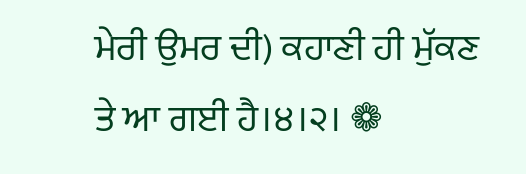ਮੇਰੀ ਉਮਰ ਦੀ) ਕਹਾਣੀ ਹੀ ਮੁੱਕਣ ਤੇ ਆ ਗਈ ਹੈ।੪।੨। ❁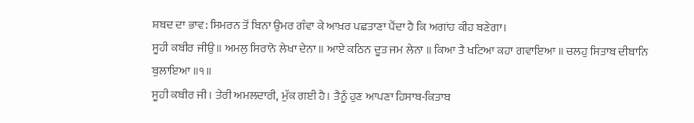ਸ਼ਬਦ ਦਾ ਭਾਵ: ਸਿਮਰਨ ਤੋਂ ਬਿਨਾ ਉਮਰ ਗੰਵਾ ਕੇ ਆਖ਼ਰ ਪਛਤਾਣਾ ਪੈਂਦਾ ਹੈ ਕਿ ਅਗਾਂਹ ਕੀਹ ਬਣੇਗਾ।
ਸੂਹੀ ਕਬੀਰ ਜੀਉ ॥ ਅਮਲੁ ਸਿਰਾਨੋ ਲੇਖਾ ਦੇਨਾ ॥ ਆਏ ਕਠਿਨ ਦੂਤ ਜਮ ਲੇਨਾ ॥ ਕਿਆ ਤੈ ਖਟਿਆ ਕਹਾ ਗਵਾਇਆ ॥ ਚਲਹੁ ਸਿਤਾਬ ਦੀਬਾਨਿ ਬੁਲਾਇਆ ॥੧॥
ਸੂਹੀ ਕਬੀਰ ਜੀ। ਤੇਰੀ ਅਮਲਦਾਰੀ, ਮੁੱਕ ਗਈ ਹੈ। ਤੈਨੂੰ ਹੁਣ ਆਪਣਾ ਹਿਸਾਬ-ਕਿਤਾਬ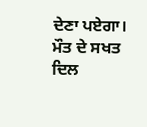ਦੇਣਾ ਪਏਗਾ। ਮੌਤ ਦੇ ਸਖਤ ਦਿਲ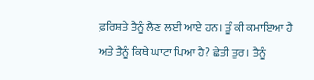ਫ਼ਰਿਸ਼ਤੇ ਤੈਨੂੰ ਲੈਣ ਲਈ ਆਏ ਹਨ। ਤੂੰ ਕੀ ਕਮਾਇਆ ਹੈ ਅਤੇ ਤੈਨੂੰ ਕਿਥੇ ਘਾਟਾ ਪਿਆ ਹੈ? ਛੇਤੀ ਤੁਰ। ਤੈਨੂੰ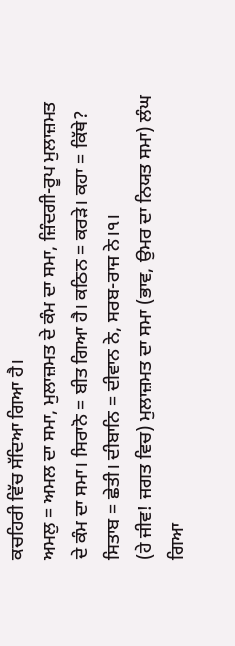ਕਚਹਿਰੀ ਵਿੱਚ ਸੱਦਿਆ ਗਿਆ ਹੈ।
ਅਮਲੁ = ਅਮਲ ਦਾ ਸਮਾ, ਮੁਲਾਜ਼ਮਤ ਦੇ ਕੰਮ ਦਾ ਸਮਾ, ਜ਼ਿੰਦਗੀ-ਰੂਪ ਮੁਲਾਜ਼ਮਤ ਦੇ ਕੰਮ ਦਾ ਸਮਾ। ਸਿਰਾਨੋ = ਬੀਤ ਗਿਆ ਹੈ। ਕਠਿਨ = ਕਰੜੇ। ਕਹਾ = ਕਿੱਥੇ? ਸਿਤਾਬ = ਛੇਤੀ। ਦੀਬਾਨਿ = ਦੀਵਾਨ ਨੇ, ਸਰਬ-ਰਾਜ ਨੇ।੧।
(ਹੇ ਜੀਵ! ਜਗਤ ਵਿਚ) ਮੁਲਾਜ਼ਮਤ ਦਾ ਸਮਾ (ਭਾਵ, ਉਮਰ ਦਾ ਨਿਯਤ ਸਮਾ) ਲੰਘ ਗਿਆ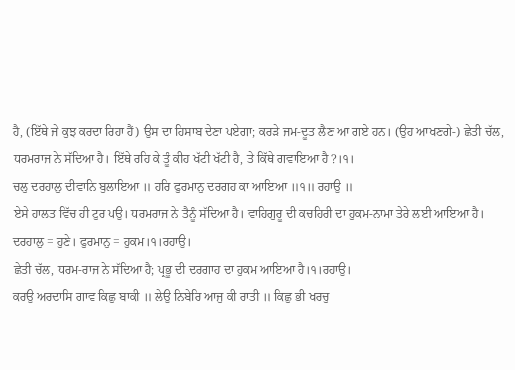ਹੈ, (ਇੱਥੇ ਜੇ ਕੁਝ ਕਰਦਾ ਰਿਹਾ ਹੈਂ) ਉਸ ਦਾ ਹਿਸਾਬ ਦੇਣਾ ਪਏਗਾ; ਕਰੜੇ ਜਮ-ਦੂਤ ਲੈਣ ਆ ਗਏ ਹਨ। (ਉਹ ਆਖਣਗੇ-) ਛੇਤੀ ਚੱਲ, ਧਰਮਰਾਜ ਨੇ ਸੱਦਿਆ ਹੈ। ਇੱਥੇ ਰਹਿ ਕੇ ਤੂੰ ਕੀਹ ਖੱਟੀ ਖੱਟੀ ਹੈ, ਤੇ ਕਿੱਥੇ ਗਵਾਇਆ ਹੈ?।੧।
ਚਲੁ ਦਰਹਾਲੁ ਦੀਵਾਨਿ ਬੁਲਾਇਆ ॥ ਹਰਿ ਫੁਰਮਾਨੁ ਦਰਗਹ ਕਾ ਆਇਆ ॥੧॥ ਰਹਾਉ ॥
ਏਸੇ ਹਾਲਤ ਵਿੱਚ ਹੀ ਟੁਰ ਪਉ। ਧਰਮਰਾਜ ਨੇ ਤੈਨੂੰ ਸੱਦਿਆ ਹੈ। ਵਾਹਿਗੁਰੂ ਦੀ ਕਚਹਿਰੀ ਦਾ ਹੁਕਮ-ਨਾਮਾ ਤੇਰੇ ਲਈ ਆਇਆ ਹੈ।
ਦਰਹਾਲੁ = ਹੁਣੇ। ਫੁਰਮਾਨੁ = ਹੁਕਮ।੧।ਰਹਾਉ।
ਛੇਤੀ ਚੱਲ, ਧਰਮ-ਰਾਜ ਨੇ ਸੱਦਿਆ ਹੈ; ਪ੍ਰਭੂ ਦੀ ਦਰਗਾਹ ਦਾ ਹੁਕਮ ਆਇਆ ਹੈ।੧।ਰਹਾਉ।
ਕਰਉ ਅਰਦਾਸਿ ਗਾਵ ਕਿਛੁ ਬਾਕੀ ॥ ਲੇਉ ਨਿਬੇਰਿ ਆਜੁ ਕੀ ਰਾਤੀ ॥ ਕਿਛੁ ਭੀ ਖਰਚੁ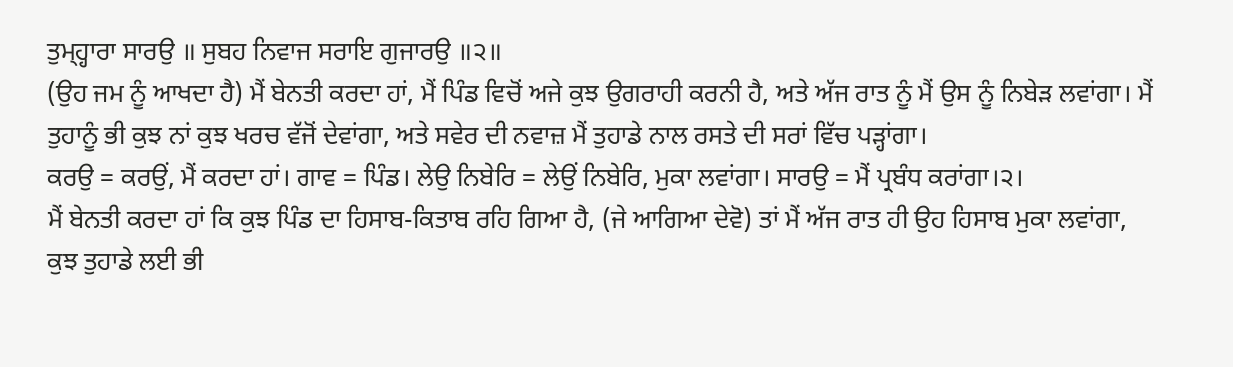ਤੁਮ੍ਹ੍ਹਾਰਾ ਸਾਰਉ ॥ ਸੁਬਹ ਨਿਵਾਜ ਸਰਾਇ ਗੁਜਾਰਉ ॥੨॥
(ਉਹ ਜਮ ਨੂੰ ਆਖਦਾ ਹੈ) ਮੈਂ ਬੇਨਤੀ ਕਰਦਾ ਹਾਂ, ਮੈਂ ਪਿੰਡ ਵਿਚੋਂ ਅਜੇ ਕੁਝ ਉਗਰਾਹੀ ਕਰਨੀ ਹੈ, ਅਤੇ ਅੱਜ ਰਾਤ ਨੂੰ ਮੈਂ ਉਸ ਨੂੰ ਨਿਬੇੜ ਲਵਾਂਗਾ। ਮੈਂ ਤੁਹਾਨੂੰ ਭੀ ਕੁਝ ਨਾਂ ਕੁਝ ਖਰਚ ਵੱਜੋਂ ਦੇਵਾਂਗਾ, ਅਤੇ ਸਵੇਰ ਦੀ ਨਵਾਜ਼ ਮੈਂ ਤੁਹਾਡੇ ਨਾਲ ਰਸਤੇ ਦੀ ਸਰਾਂ ਵਿੱਚ ਪੜ੍ਹਾਂਗਾ।
ਕਰਉ = ਕਰਉਂ, ਮੈਂ ਕਰਦਾ ਹਾਂ। ਗਾਵ = ਪਿੰਡ। ਲੇਉ ਨਿਬੇਰਿ = ਲੇਉਂ ਨਿਬੇਰਿ, ਮੁਕਾ ਲਵਾਂਗਾ। ਸਾਰਉ = ਮੈਂ ਪ੍ਰਬੰਧ ਕਰਾਂਗਾ।੨।
ਮੈਂ ਬੇਨਤੀ ਕਰਦਾ ਹਾਂ ਕਿ ਕੁਝ ਪਿੰਡ ਦਾ ਹਿਸਾਬ-ਕਿਤਾਬ ਰਹਿ ਗਿਆ ਹੈ, (ਜੇ ਆਗਿਆ ਦੇਵੋ) ਤਾਂ ਮੈਂ ਅੱਜ ਰਾਤ ਹੀ ਉਹ ਹਿਸਾਬ ਮੁਕਾ ਲਵਾਂਗਾ, ਕੁਝ ਤੁਹਾਡੇ ਲਈ ਭੀ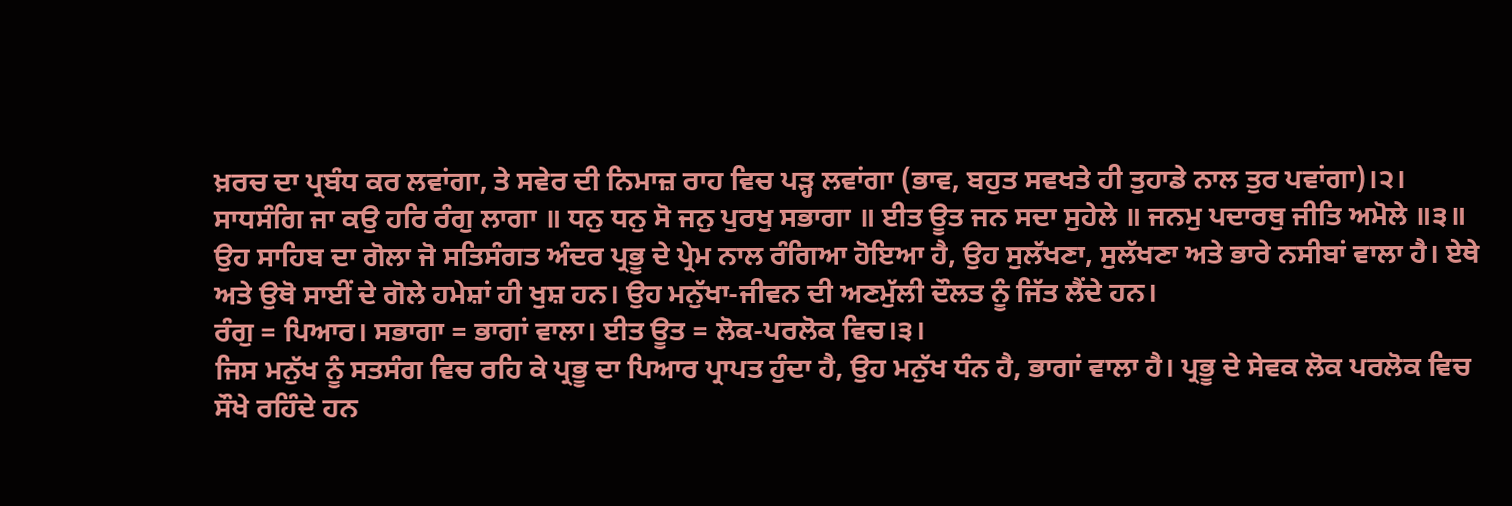ਖ਼ਰਚ ਦਾ ਪ੍ਰਬੰਧ ਕਰ ਲਵਾਂਗਾ, ਤੇ ਸਵੇਰ ਦੀ ਨਿਮਾਜ਼ ਰਾਹ ਵਿਚ ਪੜ੍ਹ ਲਵਾਂਗਾ (ਭਾਵ, ਬਹੁਤ ਸਵਖਤੇ ਹੀ ਤੁਹਾਡੇ ਨਾਲ ਤੁਰ ਪਵਾਂਗਾ)।੨।
ਸਾਧਸੰਗਿ ਜਾ ਕਉ ਹਰਿ ਰੰਗੁ ਲਾਗਾ ॥ ਧਨੁ ਧਨੁ ਸੋ ਜਨੁ ਪੁਰਖੁ ਸਭਾਗਾ ॥ ਈਤ ਊਤ ਜਨ ਸਦਾ ਸੁਹੇਲੇ ॥ ਜਨਮੁ ਪਦਾਰਥੁ ਜੀਤਿ ਅਮੋਲੇ ॥੩॥
ਉਹ ਸਾਹਿਬ ਦਾ ਗੋਲਾ ਜੋ ਸਤਿਸੰਗਤ ਅੰਦਰ ਪ੍ਰਭੂ ਦੇ ਪ੍ਰੇਮ ਨਾਲ ਰੰਗਿਆ ਹੋਇਆ ਹੈ, ਉਹ ਸੁਲੱਖਣਾ, ਸੁਲੱਖਣਾ ਅਤੇ ਭਾਰੇ ਨਸੀਬਾਂ ਵਾਲਾ ਹੈ। ਏਥੇ ਅਤੇ ਉਥੋ ਸਾਈਂ ਦੇ ਗੋਲੇ ਹਮੇਸ਼ਾਂ ਹੀ ਖੁਸ਼ ਹਨ। ਉਹ ਮਨੁੱਖਾ-ਜੀਵਨ ਦੀ ਅਣਮੁੱਲੀ ਦੌਲਤ ਨੂੰ ਜਿੱਤ ਲੈਂਦੇ ਹਨ।
ਰੰਗੁ = ਪਿਆਰ। ਸਭਾਗਾ = ਭਾਗਾਂ ਵਾਲਾ। ਈਤ ਊਤ = ਲੋਕ-ਪਰਲੋਕ ਵਿਚ।੩।
ਜਿਸ ਮਨੁੱਖ ਨੂੰ ਸਤਸੰਗ ਵਿਚ ਰਹਿ ਕੇ ਪ੍ਰਭੂ ਦਾ ਪਿਆਰ ਪ੍ਰਾਪਤ ਹੁੰਦਾ ਹੈ, ਉਹ ਮਨੁੱਖ ਧੰਨ ਹੈ, ਭਾਗਾਂ ਵਾਲਾ ਹੈ। ਪ੍ਰਭੂ ਦੇ ਸੇਵਕ ਲੋਕ ਪਰਲੋਕ ਵਿਚ ਸੌਖੇ ਰਹਿੰਦੇ ਹਨ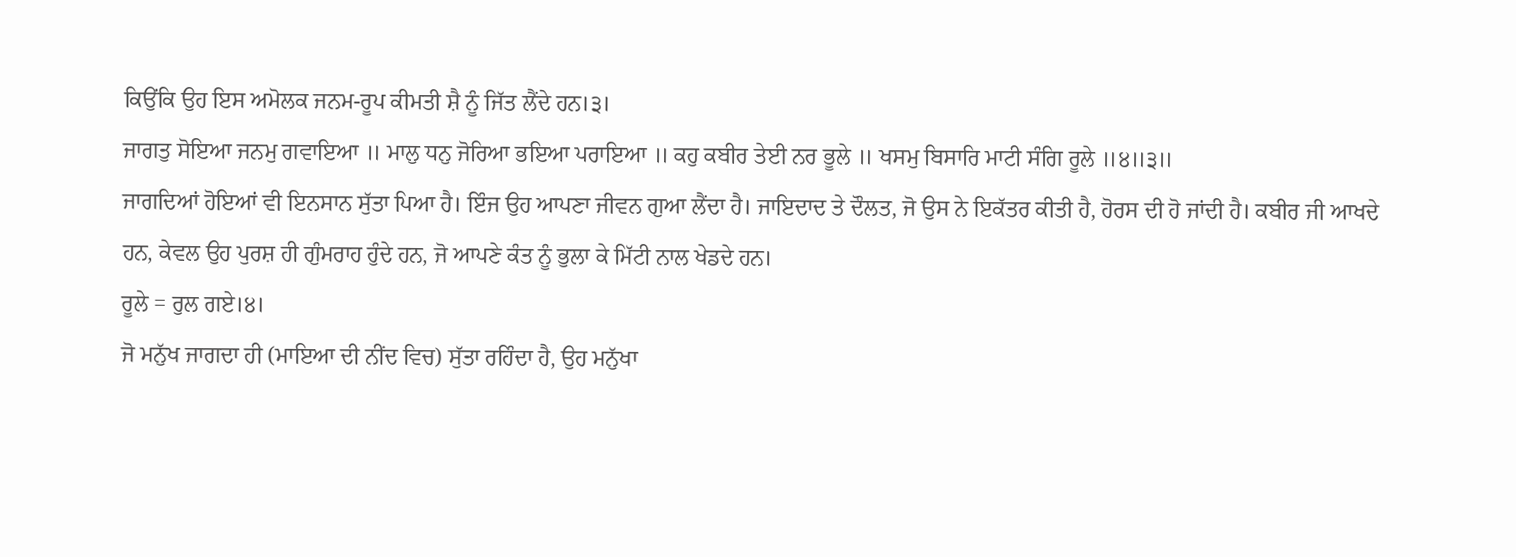ਕਿਉਂਕਿ ਉਹ ਇਸ ਅਮੋਲਕ ਜਨਮ-ਰੂਪ ਕੀਮਤੀ ਸ਼ੈ ਨੂੰ ਜਿੱਤ ਲੈਂਦੇ ਹਨ।੩।
ਜਾਗਤੁ ਸੋਇਆ ਜਨਮੁ ਗਵਾਇਆ ॥ ਮਾਲੁ ਧਨੁ ਜੋਰਿਆ ਭਇਆ ਪਰਾਇਆ ॥ ਕਹੁ ਕਬੀਰ ਤੇਈ ਨਰ ਭੂਲੇ ॥ ਖਸਮੁ ਬਿਸਾਰਿ ਮਾਟੀ ਸੰਗਿ ਰੂਲੇ ॥੪॥੩॥
ਜਾਗਦਿਆਂ ਹੋਇਆਂ ਵੀ ਇਨਸਾਨ ਸੁੱਤਾ ਪਿਆ ਹੈ। ਇੰਜ ਉਹ ਆਪਣਾ ਜੀਵਨ ਗੁਆ ਲੈਂਦਾ ਹੈ। ਜਾਇਦਾਦ ਤੇ ਦੌਲਤ, ਜੋ ਉਸ ਨੇ ਇਕੱਤਰ ਕੀਤੀ ਹੈ, ਹੋਰਸ ਦੀ ਹੋ ਜਾਂਦੀ ਹੈ। ਕਬੀਰ ਜੀ ਆਖਦੇ ਹਨ, ਕੇਵਲ ਉਹ ਪੁਰਸ਼ ਹੀ ਗੁੰਮਰਾਹ ਹੁੰਦੇ ਹਨ, ਜੋ ਆਪਣੇ ਕੰਤ ਨੂੰ ਭੁਲਾ ਕੇ ਮਿੱਟੀ ਨਾਲ ਖੇਡਦੇ ਹਨ।
ਰੂਲੇ = ਰੁਲ ਗਏ।੪।
ਜੋ ਮਨੁੱਖ ਜਾਗਦਾ ਹੀ (ਮਾਇਆ ਦੀ ਨੀਂਦ ਵਿਚ) ਸੁੱਤਾ ਰਹਿੰਦਾ ਹੈ, ਉਹ ਮਨੁੱਖਾ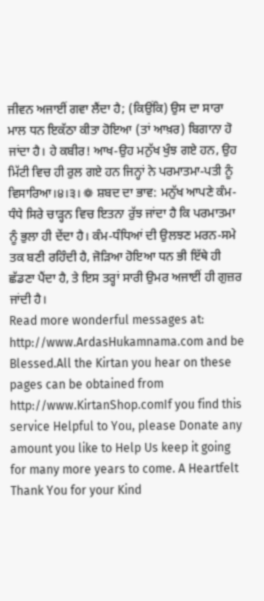ਜੀਵਨ ਅਜਾਈਂ ਗਵਾ ਲੈਂਦਾ ਹੈ; (ਕਿਉਂਕਿ) ਉਸ ਦਾ ਸਾਰਾ ਮਾਲ ਧਨ ਇਕੱਠਾ ਕੀਤਾ ਹੋਇਆ (ਤਾਂ ਆਖ਼ਰ) ਬਿਗਾਨਾ ਹੋ ਜਾਂਦਾ ਹੈ। ਹੇ ਕਬੀਰ! ਆਖ-ਉਹ ਮਨੁੱਖ ਖੁੰਝ ਗਏ ਹਨ, ਉਹ ਮਿੱਟੀ ਵਿਚ ਹੀ ਰੁਲ ਗਏ ਹਨ ਜਿਨ੍ਹਾਂ ਨੇ ਪਰਮਾਤਮਾ-ਪਤੀ ਨੂੰ ਵਿਸਾਰਿਆ।੪।੩। ❁ ਸ਼ਬਦ ਦਾ ਭਾਵ: ਮਨੁੱਖ ਆਪਣੇ ਕੰਮ-ਧੰਧੇ ਸਿਰੇ ਚਾੜ੍ਹਨ ਵਿਚ ਇਤਨਾ ਰੁੱਝ ਜਾਂਦਾ ਹੈ ਕਿ ਪਰਮਾਤਮਾ ਨੂੰ ਭੁਲਾ ਹੀ ਦੇਂਦਾ ਹੈ। ਕੰਮ-ਧੰਧਿਆਂ ਦੀ ਉਲਝਣ ਮਰਨ-ਸਮੇ ਤਕ ਬਣੀ ਰਹਿੰਦੀ ਹੈ, ਜੋੜਿਆ ਹੋਇਆ ਧਨ ਭੀ ਇੱਥੇ ਹੀ ਛੱਡਣਾ ਪੈਂਦਾ ਹੈ, ਤੇ ਇਸ ਤਰ੍ਹਾਂ ਸਾਰੀ ਉਮਰ ਅਜਾਈਂ ਹੀ ਗੁਜ਼ਰ ਜਾਂਦੀ ਹੈ।
Read more wonderful messages at: http://www.ArdasHukamnama.com and be Blessed.All the Kirtan you hear on these pages can be obtained from http://www.KirtanShop.comIf you find this service Helpful to You, please Donate any amount you like to Help Us keep it going for many more years to come. A Heartfelt Thank You for your Kind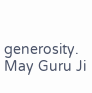generosity. May Guru Ji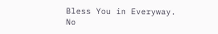Bless You in Everyway.
No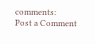comments:
Post a Comment